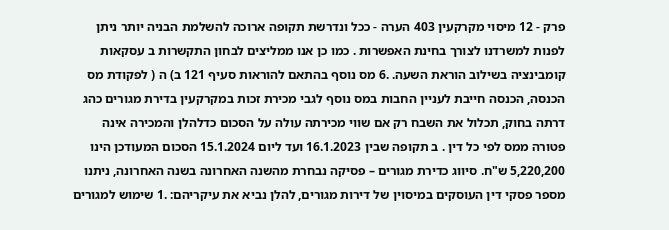פרק - 12 מיסוי מקרקעין 403 הערה - ככל ונדרשת תקופה ארוכה להשלמת הבניה יותר ניתן לפנות למשרדנו לצורך בחינת האפשרות . כמו כן אנו ממליצים לבחון התקשרות ב עסקאות קומבינציה בשילוב הוראת השעה. .6 מס נוסף בהתאם להוראות סעיף 121 ב) ה ( לפקודת מס הכנסה, הכנסה חייבת לעניין החבות במס נוסף לגבי מכירת זכות במקרקעין בדירת מגורים כהג דרתה בחוק, תכלול את השבח רק אם שווי מכירתה עולה על הסכום כדלהלן והמכירה אינה פטורה ממס לפי כל דין . ב תקופה שבין 16.1.2023 ועד ליום 15.1.2024 הסכום המעודכן הינו 5,220,200 ש"ח. סיווג כדירת מגורים – פסיקה נבחרת מהשנה האחרונה בשנה האחרונה, ניתנו מספר פסקי דין העוסקים במיסוין של דירות מגורים, להלן נביא את עיקריהם: .1 שימוש למגורים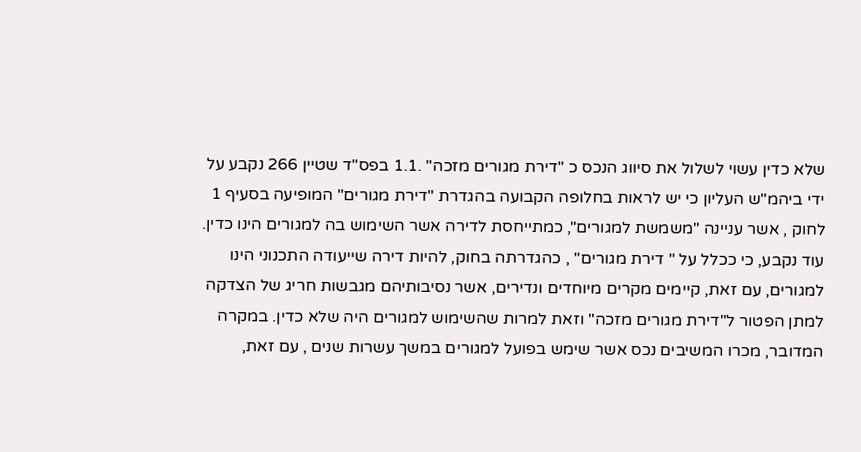שלא כדין עשוי לשלול את סיווג הנכס כ "דירת מגורים מזכה" .1.1 בפס"ד שטיין 266 נקבע על ידי ביהמ"ש העליון כי יש לראות בחלופה הקבועה בהגדרת "דירת מגורים" המופיעה בסעיף 1 לחוק , אשר עניינה "משמשת למגורים", כמתייחסת לדירה אשר השימוש בה למגורים הינו כדין. עוד נקבע, כי ככלל על " דירת מגורים" , כהגדרתה בחוק, להיות דירה שייעודה התכנוני הינו למגורים, עם זאת, קיימים מקרים מיוחדים ונדירים, אשר נסיבותיהם מגבשות חריג של הצדקה למתן הפטור ל"דירת מגורים מזכה" וזאת למרות שהשימוש למגורים היה שלא כדין. במקרה המדובר, מכרו המשיבים נכס אשר שימש בפועל למגורים במשך עשרות שנים , עם זאת,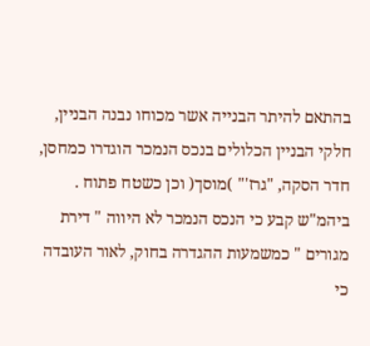בהתאם להיתר הבנייה אשר מכוחו נבנה הבניין, חלקי הבניין הכלולים בנכס הנמכר הוגדרו כמחסן, חדר הסקה, "גרז'" )מוסך( וכן כשטח פתוח . ביהמ"ש קבע כי הנכס הנמכר לא היווה " דירת מגורים " כמשמעות ההגדרה בחוק, לאור העובדה כי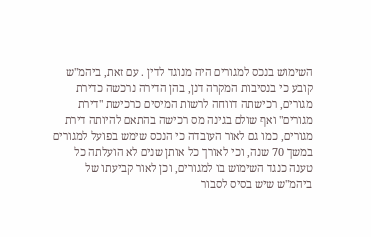השימוש בנכס למגורים היה מנוגד לדין . עם זאת, ביהמ"ש קובע כי בנסיבות המקרה דנן, בהן הדירה נרכשה כדירת מגורים, רכישתה דווחה לרשות המיסים כרכישת "דירת מגורים" ואף שולם בגינה מס רכישה בהתאם להיותה דירת מגורים, כמו גם לאור העובדה כי הנכס שימש בפועל למגורים במשך 70 שנה, וכי לאורך כל אותן שנים לא הועלתה כל טענה כנגד השימוש בו למגורים, וכן לאור קביעתו של ביהמ"ש שיש בסיס לסבור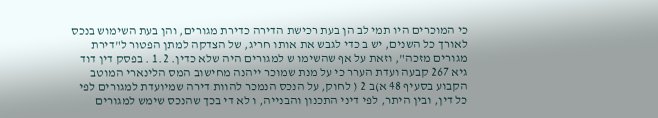כי המוכרים היו תמי לב הן בעת רכישת הדירה כדירת מגורים, והן בעת השימוש בנכס לאורך כל השנים, יש ב כדי לגבש את אותו חריג, של הצדקה למתן הפטור ל"דירת מגורים מזכה", וזאת על אף שהשימו ש למגורים היה שלא כדין. 1.2 . בפסק דין דוד גיא 267 קבעה ועדת הערר כי על מנת שמוכר ייהנה מחישוב המס הלינארי המוטב הקבוע בסעיף 48 א)ב 2 ( לחוק, על הנכס הנמכר להוות דירה שמיועדת למגורים לפי כל דין, ובין היתר, לפי דיני התכנון והבנייה, ו לא די בכך שהנכס שימש למגורים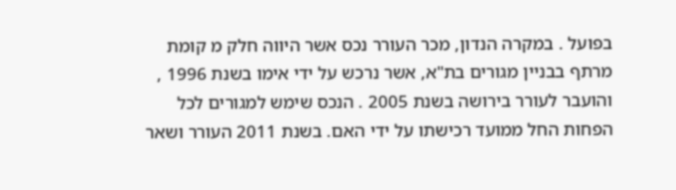בפועל . במקרה הנדון, מכר העורר נכס אשר היווה חלק מ קומת מרתף בבניין מגורים בת"א, אשר נרכש על ידי אימו בשנת 1996 , והועבר לעורר בירושה בשנת 2005 . הנכס שימש למגורים לכל הפחות החל ממועד רכישתו על ידי האם. בשנת 2011 העורר ושאר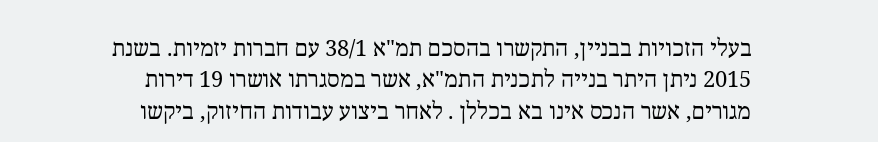בעלי הזכויות בבניין, התקשרו בהסכם תמ"א 38/1 עם חברות יזמיות. בשנת 2015 ניתן היתר בנייה לתכנית התמ"א, אשר במסגרתו אושרו 19 דירות מגורים, אשר הנכס אינו בא בכללן . לאחר ביצוע עבודות החיזוק, ביקשו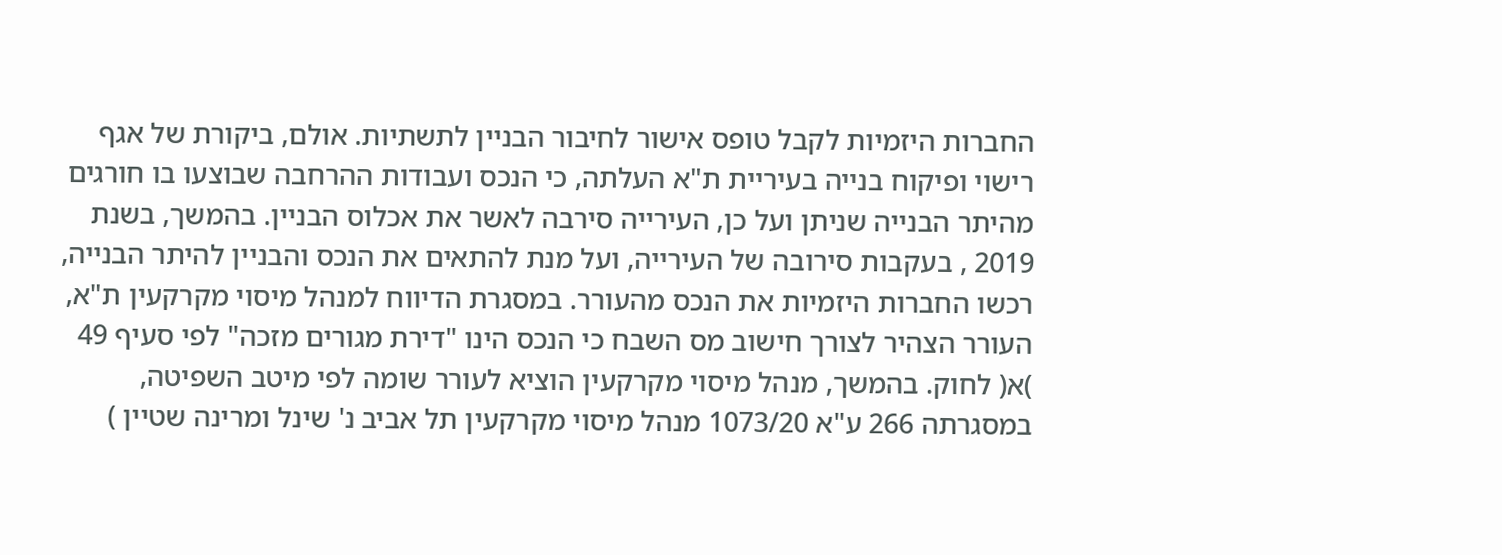החברות היזמיות לקבל טופס אישור לחיבור הבניין לתשתיות. אולם, ביקורת של אגף רישוי ופיקוח בנייה בעיריית ת"א העלתה, כי הנכס ועבודות ההרחבה שבוצעו בו חורגים מהיתר הבנייה שניתן ועל כן, העירייה סירבה לאשר את אכלוס הבניין. בהמשך, בשנת 2019 , בעקבות סירובה של העירייה, ועל מנת להתאים את הנכס והבניין להיתר הבנייה, רכשו החברות היזמיות את הנכס מהעורר. במסגרת הדיווח למנהל מיסוי מקרקעין ת"א, העורר הצהיר לצורך חישוב מס השבח כי הנכס הינו "דירת מגורים מזכה" לפי סעיף 49 )א( לחוק. בהמשך, מנהל מיסוי מקרקעין הוציא לעורר שומה לפי מיטב השפיטה, במסגרתה 266 ע"א 1073/20 מנהל מיסוי מקרקעין תל אביב נ' שינל ומרינה שטיין )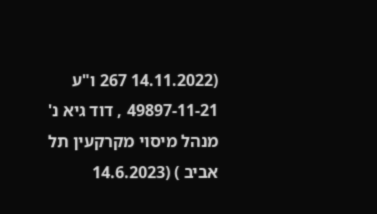(14.11.2022 267 ו"ע 49897-11-21 , דוד גיא נ' מנהל מיסוי מקרקעין תל אביב ) (14.6.2023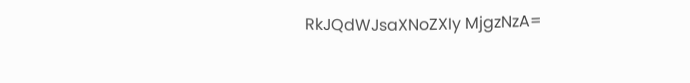RkJQdWJsaXNoZXIy MjgzNzA=